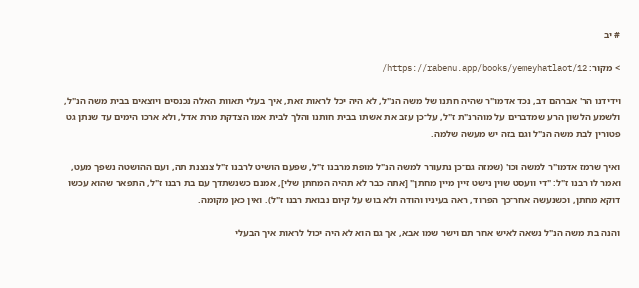# יב

> מקור: https://rabenu.app/books/yemeyhatlaot/12/

וידידנו הר' אברהם דב, נכד אדמו"ר שהיה חתנו של משה הנ"ל, לא היה יכל לראות זאת, איך בעלי תאוות האלה נכנסים ויוצאים בבית משה הנ"ל, ולשמע הלשון הרע שמדברים על מוהרנ"ת ז"ל, על־כן עזב את אשתו בבית חותנו והלך לבית אמו הצדקת מרת אדל, ולא ארכו הימים עד שנתן גט פטורין לבת משה הנ"ל וגם בזה יש מעשה שלמה.

ואיך שרמז אדמו"ר למשה וכו' (שמזה גם־כן נתעורר למשה הנ"ל מופת מרבנו ז"ל, שפעם הושיט לרבנו ז"ל צנצנת תה, ועם ההושטה נשפך מעט, ואמר לו רבנו ז"ל: "די וועסט שוין נישט זיין מיין מחתן" [אתה כבר לא תהיה המחתן שלי], אמנם כשנשתדך עם בת רבנו ז"ל, התפאר שהוא עכשו דוקא מחתן, וכשנעשה אחר־כך הפרוד, ראה בעיניו והודה ולא בוש על קיום נבואת רבנו ז"ל). ואין כאן מקומה.

והנה בת משה הנ"ל נשאה לאיש אחר תם וישר שמו אבא, אך גם הוא לא היה יכול לראות איך הבעלי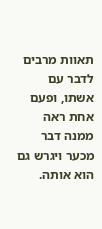תאוות מרבים לדבר עם אשתו, ופעם אחת ראה ממנה דבר מכער ויגרש גם הוא אותה.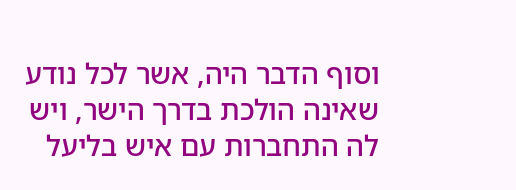וסוף הדבר היה, אשר לכל נודע שאינה הולכת בדרך הישר, ויש לה התחברות עם איש בליעל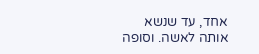אחד, עד שנשא אותה לאשה. וסופה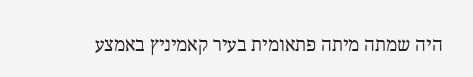היה שמתה מיתה פתאומית בעיר קאמיניץ באמצע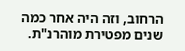הרחוב, וזה היה אחר כמה שנים מפטירת מוהרנ"ת.